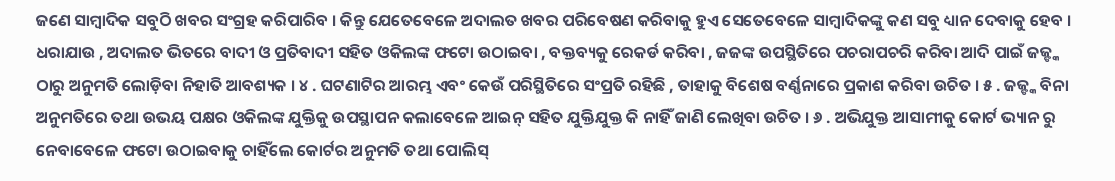ଜଣେ ସାମ୍ବାଦିକ ସବୁଠି ଖବର ସଂଗ୍ରହ କରିପାରିବ । କିନ୍ତୁ ଯେତେବେଳେ ଅଦାଲତ ଖବର ପରିବେଷଣ କରିବାକୁ ହୁଏ ସେତେବେଳେ ସାମ୍ବାଦିକଙ୍କୁ କଣ ସବୁ ଧ୍ୟାନ ଦେବାକୁ ହେବ । ଧରାଯାଉ , ଅଦାଲତ ଭିତରେ ବାଦୀ ଓ ପ୍ରତିବାଦୀ ସହିତ ଓକିଲଙ୍କ ଫଟୋ ଉଠାଇବା , ବକ୍ତବ୍ୟକୁ ରେକର୍ଡ କରିବା , ଜଜଙ୍କ ଉପସ୍ଥିତିରେ ପଚରାପଚରି କରିବା ଆଦି ପାଇଁ ଜଜ୍ଙ୍କ ଠାରୁ ଅନୁମତି ଲୋଡ଼ିବା ନିହାତି ଆବଶ୍ୟକ । ୪ . ଘଟଣାଟିର ଆରମ୍ଭ ଏବଂ କେଉଁ ପରିସ୍ଥିତିରେ ସଂପ୍ରତି ରହିଛି , ତାହାକୁ ବିଶେଷ ବର୍ଣ୍ଣନାରେ ପ୍ରକାଶ କରିବା ଉଚିତ । ୫ . ଜଜ୍ଙ୍କ ବିନା ଅନୁମତିରେ ତଥା ଉଭୟ ପକ୍ଷର ଓକିଲଙ୍କ ଯୁକ୍ତିକୁ ଉପସ୍ଥାପନ କଲାବେଳେ ଆଇନ୍ ସହିତ ଯୁକ୍ତିଯୁକ୍ତ କି ନାହିଁ ଜାଣି ଲେଖିବା ଉଚିତ । ୬ . ଅଭିଯୁକ୍ତ ଆସାମୀକୁ କୋର୍ଟ ଭ୍ୟାନ ରୁ ନେବାବେଳେ ଫଟୋ ଉଠାଇବାକୁ ଚାହିଁଲେ କୋର୍ଟର ଅନୁମତି ତଥା ପୋଲିସ୍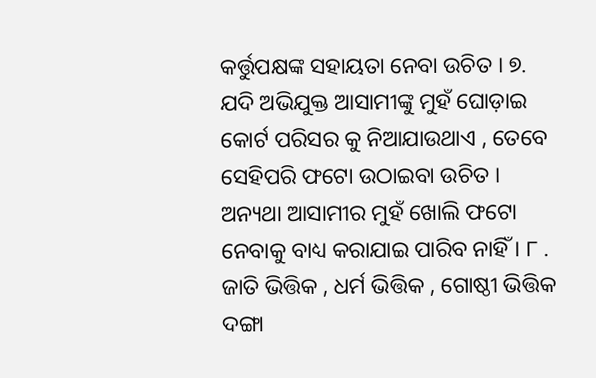କର୍ତ୍ତୁପକ୍ଷଙ୍କ ସହାୟତା ନେବା ଉଚିତ । ୭. ଯଦି ଅଭିଯୁକ୍ତ ଆସାମୀଙ୍କୁ ମୁହଁ ଘୋଡ଼ାଇ କୋର୍ଟ ପରିସର କୁ ନିଆଯାଉଥାଏ , ତେବେ ସେହିପରି ଫଟୋ ଉଠାଇବା ଉଚିତ । ଅନ୍ୟଥା ଆସାମୀର ମୁହଁ ଖୋଲି ଫଟୋ ନେବାକୁ ବାଧ୍ୟ କରାଯାଇ ପାରିବ ନାହିଁ । ୮ . ଜାତି ଭିତ୍ତିକ , ଧର୍ମ ଭିତ୍ତିକ , ଗୋଷ୍ଠୀ ଭିତ୍ତିକ ଦଙ୍ଗା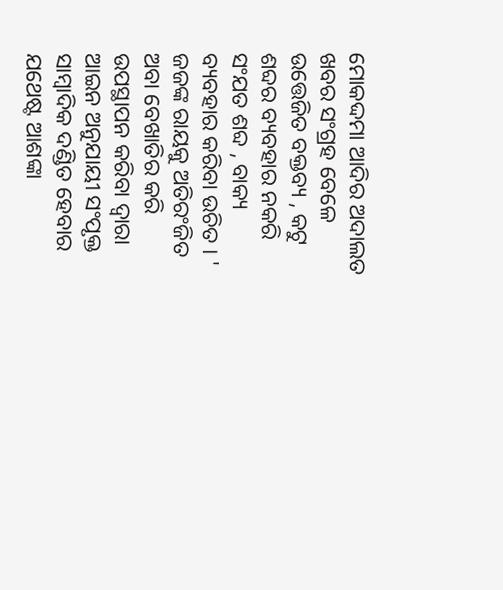ମୋକଦ୍ଦମା ଆଦିର ଅଦାଲତ ଖବର ସଂଗ୍ରହ ବେଳେ ଉତ୍ତେଜିତ ବକ୍ତବ୍ୟ , କଟୁ ଶବ୍ଦର ବ୍ୟବହାର ନକରି ସଂଯତ ଶବ୍ଦ , ବାକ୍ୟ ବ୍ୟବହାର କରିବା ଉଚିତ । ' ଜଜଙ୍କ ରାୟକୁ ଅତିରଂଜିତ ଅବା ବେଖାତିର କରି ଉପସ୍ଥାପନ କରିବା ଦ୍ଵାରା ଆଇନ ଅନୁଯାୟୀ ସଂପୃକ୍ତ ସାମ୍ବାଦିକ ଦଣ୍ଡିତ ହେବାର ଯଥେଷ୍ଟ ଆଶଙ୍କା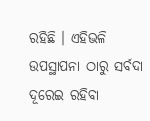ରହିଛି । ଏହିଭଳି ଉପସ୍ଥାପନା ଠାରୁ ସର୍ବଦା ଦୂରେଇ ରହିବା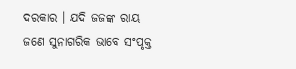ଦରକାର । ଯଦି ଜଜଙ୍କ ରାୟ ଜଣେ ସୁନାଗରିକ ଭାବେ ସଂପୃକ୍ତ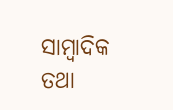ସାମ୍ବାଦିକ ତଥା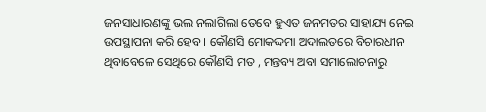ଜନସାଧାରଣଙ୍କୁ ଭଲ ନଲାଗିଲା ତେବେ ହୁଏତ ଜନମତର ସାହାଯ୍ୟ ନେଇ ଉପସ୍ଥାପନା କରି ହେବ । କୌଣସି ମୋକଦ୍ଦମା ଅଦାଲତରେ ବିଚାରଧୀନ ଥିବାବେଳେ ସେଥିରେ କୌଣସି ମତ , ମନ୍ତବ୍ୟ ଅବା ସମାଲୋଚନାରୁ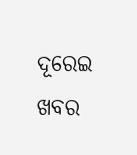ଦୂରେଇ ଖବର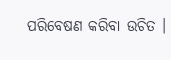ପରିବେଷଣ କରିବା ଉଚିତ ।